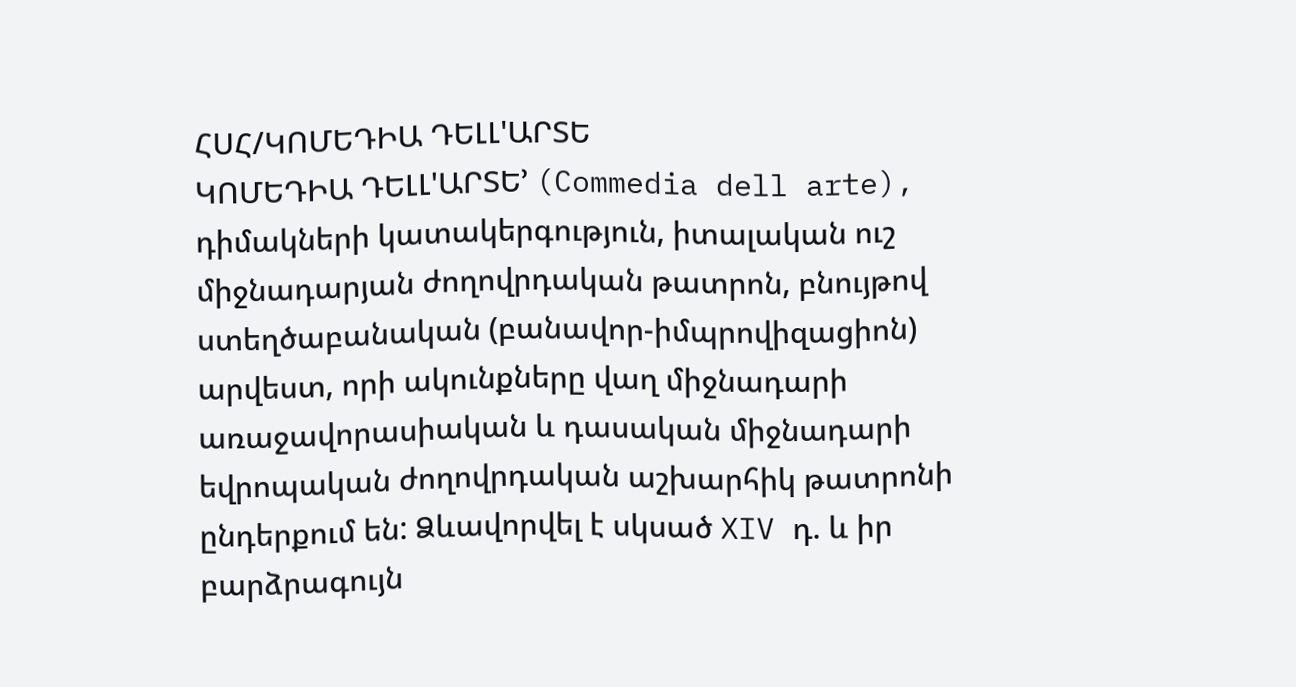ՀՍՀ/ԿՈՄԵԴԻԱ ԴԵԼԼ'ԱՐՏԵ
ԿՈՄԵԴԻԱ ԴԵԼԼ'ԱՐՏԵ’ (Commedia dell arte), դիմակների կատակերգություն, իտալական ուշ միջնադարյան ժողովրդական թատրոն, բնույթով ստեղծաբանական (բանավոր-իմպրովիզացիոն) արվեստ, որի ակունքները վաղ միջնադարի առաջավորասիական և դասական միջնադարի եվրոպական ժողովրդական աշխարհիկ թատրոնի ընդերքում են: Ձևավորվել է սկսած XIV դ. և իր բարձրագույն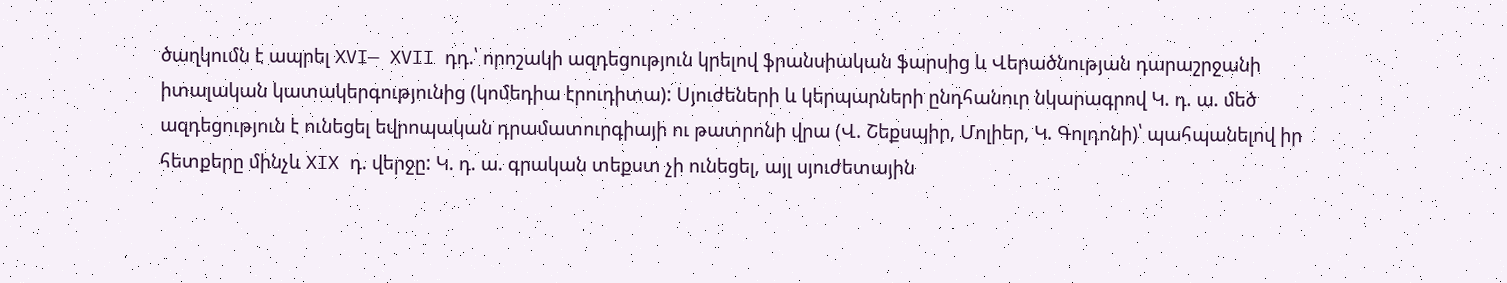ծաղկումն է ապրել XVI— XVII դդ.՝ որոշակի ազդեցություն կրելով ֆրանսիական ֆարսից և Վերածնության դարաշրջանի իտալական կատակերգությունից (կոմեդիա էրուդիտա): Սյուժեների և կերպարների ընդհանուր նկարագրով Կ. դ. ա. մեծ ազդեցություն է ունեցել եվրոպական դրամատուրգիայի ու թատրոնի վրա (Վ. Շեքսպիր, Մոլիեր, Կ. Գոլդոնի)՝ պահպանելով իր հետքերը մինչև XIX դ. վերջը: Կ. դ. ա. գրական տեքստ չի ունեցել, այլ սյուժետային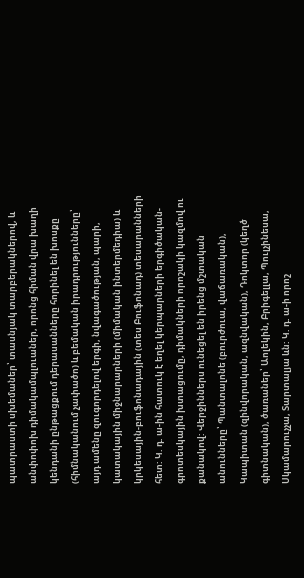պատրաստի սխեմաներ՝ տասնյակ տարբերակներով, և անփոփոխ դիմակամպլուաներ, որոնց հիման վրա խաղի կենդանի ընթացքում դերասանները հորինել են խոսքը (հիմնականում չափածո) և բեմական իրադրությունները՝ այդ ամենը զուգորդելով երգի, նվագածության, պարի, կատակային միջնարարների (միմական ինտերմեդիա) և կրկեսային-բուֆոնադային (տես Բուֆոնադ) տեսարանների հետ: Կ. դ. ա-ին հատուկ է եղել կերպարների երգիծական-գրոտեսկային խտացումը, դիմակների որոշակի կազմով ու քանակով: Վերջիններս ունեցել են իրենց մշտական անունները՝ Պանտալոնե (բուրժուա, վաճառական), Կապիտան (զինվորական, ազնվական), Դոկտոր (կեղծ գիտնական), ծառաներ՝ Աոլեկին, Բրիգելլա, Պուլչինեսա, Սկամարուչչա, Տարտալյա ևն: Կ. դ. ա-ի որոշ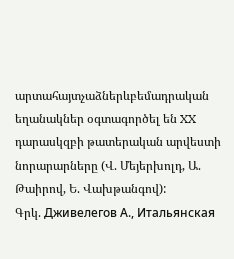արտահայտչաձներևբեմադրական եղանակներ օգտագործել են XX դարասկզբի թատերական արվեստի նորարարները (Վ. Մեյերխոլդ, Ա. Թաիրով, Ե. Վախթանգով):
Գրկ. Дживелегов А., Итальянская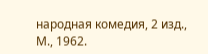народная комедия, 2 изд., М., 1962.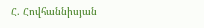Հ. Հովհաննիսյան